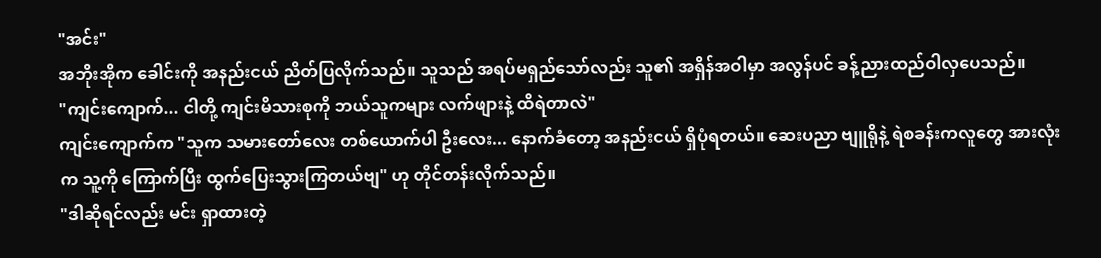"အင်း"
အဘိုးအိုက ခေါင်းကို အနည်းငယ် ညိတ်ပြလိုက်သည်။ သူသည် အရပ်မရှည်သော်လည်း သူ၏ အရှိန်အဝါမှာ အလွန်ပင် ခန့်ညားထည်ဝါလှပေသည်။
"ကျင်းကျောက်... ငါတို့ ကျင်းမိသားစုကို ဘယ်သူကများ လက်ဖျားနဲ့ ထိရဲတာလဲ"
ကျင်းကျောက်က "သူက သမားတော်လေး တစ်ယောက်ပါ ဦးလေး... နောက်ခံတော့ အနည်းငယ် ရှိပုံရတယ်။ ဆေးပညာ ဗျူရိုနဲ့ ရဲစခန်းကလူတွေ အားလုံးက သူ့ကို ကြောက်ပြီး ထွက်ပြေးသွားကြတယ်ဗျ" ဟု တိုင်တန်းလိုက်သည်။
"ဒါဆိုရင်လည်း မင်း ရှာထားတဲ့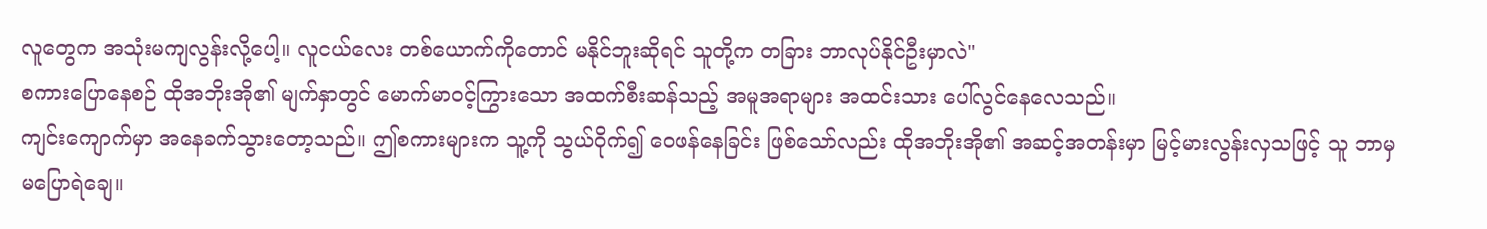လူတွေက အသုံးမကျလွန်းလို့ပေါ့။ လူငယ်လေး တစ်ယောက်ကိုတောင် မနိုင်ဘူးဆိုရင် သူတို့က တခြား ဘာလုပ်နိုင်ဦးမှာလဲ"
စကားပြောနေစဉ် ထိုအဘိုးအို၏ မျက်နှာတွင် မောက်မာဝင့်ကြွားသော အထက်စီးဆန်သည့် အမူအရာများ အထင်းသား ပေါ်လွင်နေလေသည်။
ကျင်းကျောက်မှာ အနေခက်သွားတော့သည်။ ဤစကားများက သူ့ကို သွယ်ဝိုက်၍ ဝေဖန်နေခြင်း ဖြစ်သော်လည်း ထိုအဘိုးအို၏ အဆင့်အတန်းမှာ မြင့်မားလွန်းလှသဖြင့် သူ ဘာမှ မပြောရဲချေ။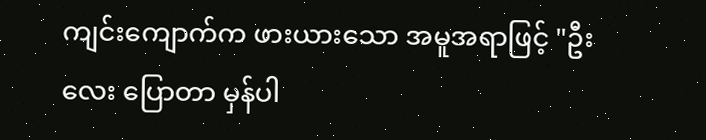ကျင်းကျောက်က ဖားယားသော အမူအရာဖြင့် "ဦးလေး ပြောတာ မှန်ပါ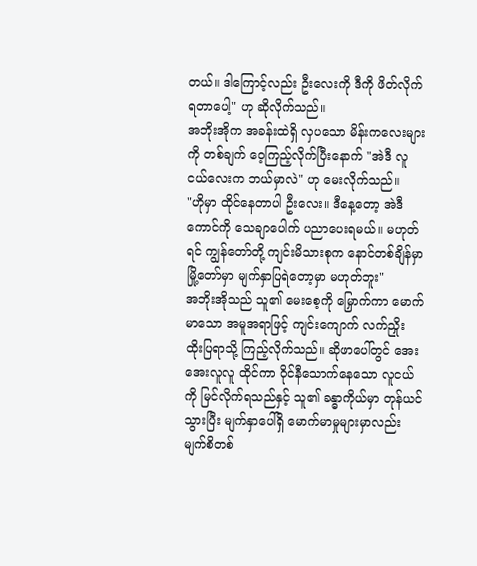တယ်။ ဒါကြောင့်လည်း ဦးလေးကို ဒီကို ဖိတ်လိုက်ရတာပေါ့" ဟု ဆိုလိုက်သည်။
အဘိုးအိုက အခန်းထဲရှိ လှပသော မိန်းကလေးများကို တစ်ချက် ဝေ့ကြည့်လိုက်ပြီးနောက် "အဲဒီ လူငယ်လေးက ဘယ်မှာလဲ" ဟု မေးလိုက်သည်။
"ဟိုမှာ ထိုင်နေတာပါ ဦးလေး။ ဒီနေ့တော့ အဲဒီကောင်ကို သေချာပေါက် ပညာပေးရမယ်။ မဟုတ်ရင် ကျွန်တော်တို့ ကျင်းမိသားစုက နောင်တစ်ချိန်မှာ မြို့တော်မှာ မျက်နှာပြရဲတော့မှာ မဟုတ်ဘူး"
အဘိုးအိုသည် သူ၏ မေးစေ့ကို မြှောက်ကာ မောက်မာသော အမူအရာဖြင့် ကျင်းကျောက် လက်ညှိုး ထိုးပြရာသို့ ကြည့်လိုက်သည်။ ဆိုဖာပေါ်တွင် အေးအေးလူလူ ထိုင်ကာ ဝိုင်နီသောက်နေသော လူငယ်ကို မြင်လိုက်ရသည်နှင့် သူ၏ ခန္ဓာကိုယ်မှာ တုန်ယင်သွားပြီး မျက်နှာပေါ်ရှိ မောက်မာမှုများမှာလည်း မျက်စိတစ်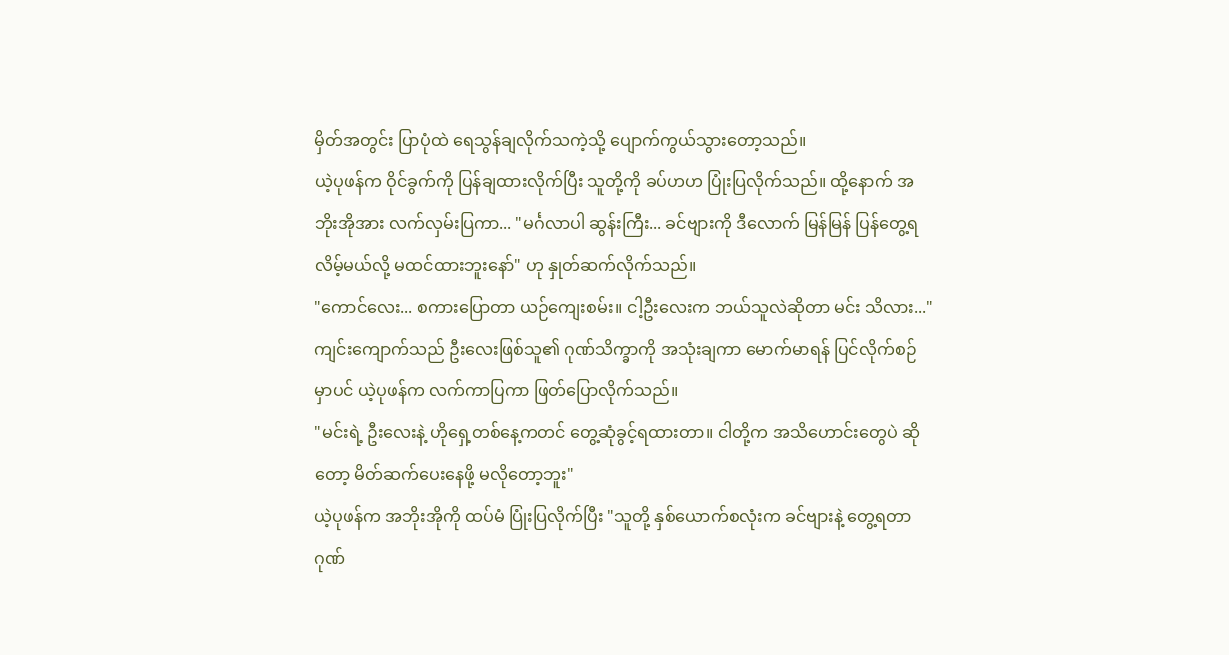မှိတ်အတွင်း ပြာပုံထဲ ရေသွန်ချလိုက်သကဲ့သို့ ပျောက်ကွယ်သွားတော့သည်။
ယဲ့ပုဖန်က ဝိုင်ခွက်ကို ပြန်ချထားလိုက်ပြီး သူတို့ကို ခပ်ဟဟ ပြုံးပြလိုက်သည်။ ထို့နောက် အဘိုးအိုအား လက်လှမ်းပြကာ... "မင်္ဂလာပါ ဆွန်းကြီး... ခင်ဗျားကို ဒီလောက် မြန်မြန် ပြန်တွေ့ရလိမ့်မယ်လို့ မထင်ထားဘူးနော်" ဟု နှုတ်ဆက်လိုက်သည်။
"ကောင်လေး... စကားပြောတာ ယဉ်ကျေးစမ်း။ ငါ့ဦးလေးက ဘယ်သူလဲဆိုတာ မင်း သိလား..."
ကျင်းကျောက်သည် ဦးလေးဖြစ်သူ၏ ဂုဏ်သိက္ခာကို အသုံးချကာ မောက်မာရန် ပြင်လိုက်စဉ်မှာပင် ယဲ့ပုဖန်က လက်ကာပြကာ ဖြတ်ပြောလိုက်သည်။
"မင်းရဲ့ ဦးလေးနဲ့ ဟိုရှေ့တစ်နေ့ကတင် တွေ့ဆုံခွင့်ရထားတာ။ ငါတို့က အသိဟောင်းတွေပဲ ဆိုတော့ မိတ်ဆက်ပေးနေဖို့ မလိုတော့ဘူး"
ယဲ့ပုဖန်က အဘိုးအိုကို ထပ်မံ ပြုံးပြလိုက်ပြီး "သူတို့ နှစ်ယောက်စလုံးက ခင်ဗျားနဲ့ တွေ့ရတာ ဂုဏ်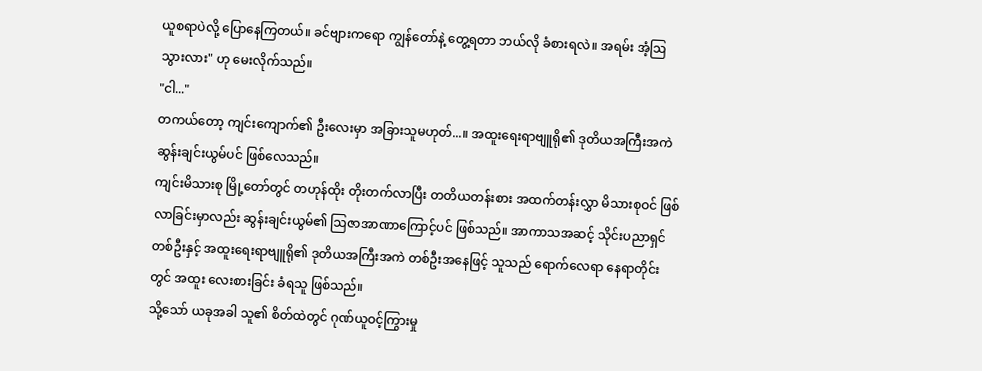ယူစရာပဲလို့ ပြောနေကြတယ်။ ခင်ဗျားကရော ကျွန်တော်နဲ့ တွေ့ရတာ ဘယ်လို ခံစားရလဲ။ အရမ်း အံ့ဩသွားလား" ဟု မေးလိုက်သည်။
"ငါ..."
တကယ်တော့ ကျင်းကျောက်၏ ဦးလေးမှာ အခြားသူမဟုတ်...။ အထူးရေးရာဗျူရို၏ ဒုတိယအကြီးအကဲ ဆွန်းချင်းယွမ်ပင် ဖြစ်လေသည်။
ကျင်းမိသားစု မြို့တော်တွင် တဟုန်ထိုး တိုးတက်လာပြီး တတိယတန်းစား အထက်တန်းလွှာ မိသားစုဝင် ဖြစ်လာခြင်းမှာလည်း ဆွန်းချင်းယွမ်၏ ဩဇာအာဏာကြောင့်ပင် ဖြစ်သည်။ အာကာသအဆင့် သိုင်းပညာရှင်တစ်ဦးနှင့် အထူးရေးရာဗျူရို၏ ဒုတိယအကြီးအကဲ တစ်ဦးအနေဖြင့် သူသည် ရောက်လေရာ နေရာတိုင်းတွင် အထူး လေးစားခြင်း ခံရသူ ဖြစ်သည်။
သို့သော် ယခုအခါ သူ၏ စိတ်ထဲတွင် ဂုဏ်ယူဝင့်ကြွားမှု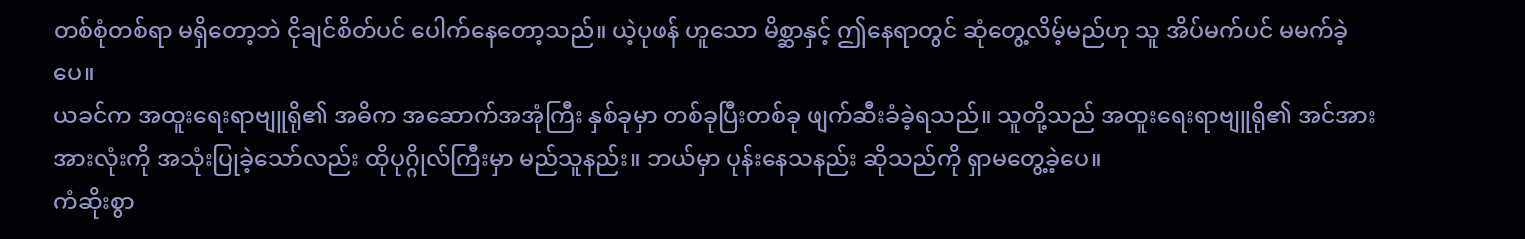တစ်စုံတစ်ရာ မရှိတော့ဘဲ ငိုချင်စိတ်ပင် ပေါက်နေတော့သည်။ ယဲ့ပုဖန် ဟူသော မိစ္ဆာနှင့် ဤနေရာတွင် ဆုံတွေ့လိမ့်မည်ဟု သူ အိပ်မက်ပင် မမက်ခဲ့ပေ။
ယခင်က အထူးရေးရာဗျူရို၏ အဓိက အဆောက်အအုံကြီး နှစ်ခုမှာ တစ်ခုပြီးတစ်ခု ဖျက်ဆီးခံခဲ့ရသည်။ သူတို့သည် အထူးရေးရာဗျူရို၏ အင်အားအားလုံးကို အသုံးပြုခဲ့သော်လည်း ထိုပုဂ္ဂိုလ်ကြီးမှာ မည်သူနည်း။ ဘယ်မှာ ပုန်းနေသနည်း ဆိုသည်ကို ရှာမတွေ့ခဲ့ပေ။
ကံဆိုးစွာ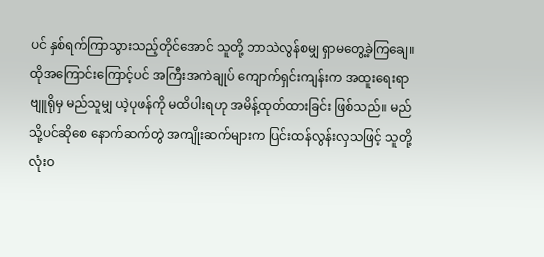ပင် နှစ်ရက်ကြာသွားသည့်တိုင်အောင် သူတို့ ဘာသဲလွန်စမျှ ရှာမတွေ့ခဲ့ကြချေ။
ထိုအကြောင်းကြောင့်ပင် အကြီးအကဲချုပ် ကျောက်ရှင်းကျန်းက အထူးရေးရာဗျူရိုမှ မည်သူမျှ ယဲ့ပုဖန်ကို မထိပါးရဟု အမိန့်ထုတ်ထားခြင်း ဖြစ်သည်။ မည်သို့ပင်ဆိုစေ နောက်ဆက်တွဲ အကျိုးဆက်များက ပြင်းထန်လွန်းလှသဖြင့် သူတို့ လုံးဝ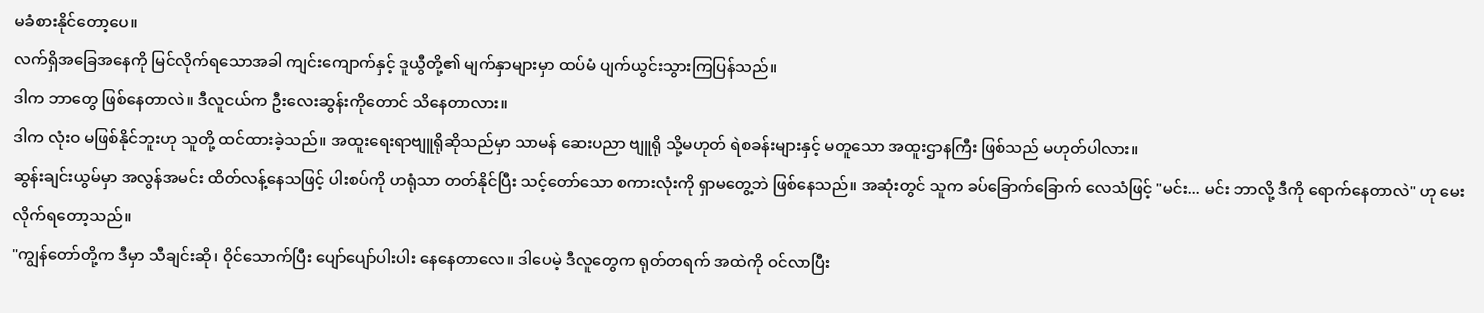မခံစားနိုင်တော့ပေ။
လက်ရှိအခြေအနေကို မြင်လိုက်ရသောအခါ ကျင်းကျောက်နှင့် ဒူယွီတို့၏ မျက်နှာများမှာ ထပ်မံ ပျက်ယွင်းသွားကြပြန်သည်။
ဒါက ဘာတွေ ဖြစ်နေတာလဲ။ ဒီလူငယ်က ဦးလေးဆွန်းကိုတောင် သိနေတာလား။
ဒါက လုံးဝ မဖြစ်နိုင်ဘူးဟု သူတို့ ထင်ထားခဲ့သည်။ အထူးရေးရာဗျူရိုဆိုသည်မှာ သာမန် ဆေးပညာ ဗျူရို သို့မဟုတ် ရဲစခန်းများနှင့် မတူသော အထူးဌာနကြီး ဖြစ်သည် မဟုတ်ပါလား။
ဆွန်းချင်းယွမ်မှာ အလွန်အမင်း ထိတ်လန့်နေသဖြင့် ပါးစပ်ကို ဟရုံသာ တတ်နိုင်ပြီး သင့်တော်သော စကားလုံးကို ရှာမတွေ့ဘဲ ဖြစ်နေသည်။ အဆုံးတွင် သူက ခပ်ခြောက်ခြောက် လေသံဖြင့် "မင်း... မင်း ဘာလို့ ဒီကို ရောက်နေတာလဲ" ဟု မေးလိုက်ရတော့သည်။
"ကျွန်တော်တို့က ဒီမှာ သီချင်းဆို၊ ဝိုင်သောက်ပြီး ပျော်ပျော်ပါးပါး နေနေတာလေ။ ဒါပေမဲ့ ဒီလူတွေက ရုတ်တရက် အထဲကို ဝင်လာပြီး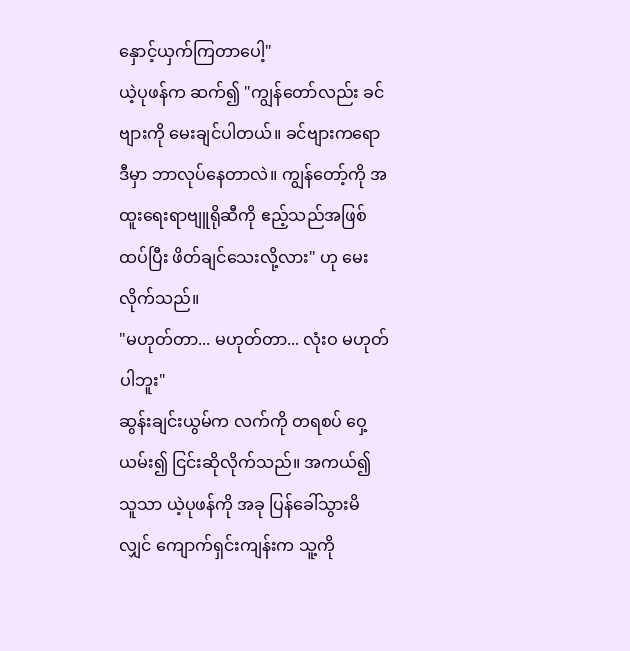နှောင့်ယှက်ကြတာပေါ့"
ယဲ့ပုဖန်က ဆက်၍ "ကျွန်တော်လည်း ခင်ဗျားကို မေးချင်ပါတယ်။ ခင်ဗျားကရော ဒီမှာ ဘာလုပ်နေတာလဲ။ ကျွန်တော့်ကို အထူးရေးရာဗျူရိုဆီကို ဧည့်သည်အဖြစ် ထပ်ပြီး ဖိတ်ချင်သေးလို့လား" ဟု မေးလိုက်သည်။
"မဟုတ်တာ... မဟုတ်တာ... လုံးဝ မဟုတ်ပါဘူး"
ဆွန်းချင်းယွမ်က လက်ကို တရစပ် ဝှေ့ယမ်း၍ ငြင်းဆိုလိုက်သည်။ အကယ်၍ သူသာ ယဲ့ပုဖန်ကို အခု ပြန်ခေါ်သွားမိလျှင် ကျောက်ရှင်းကျန်းက သူ့ကို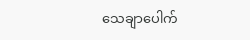သေချာပေါက်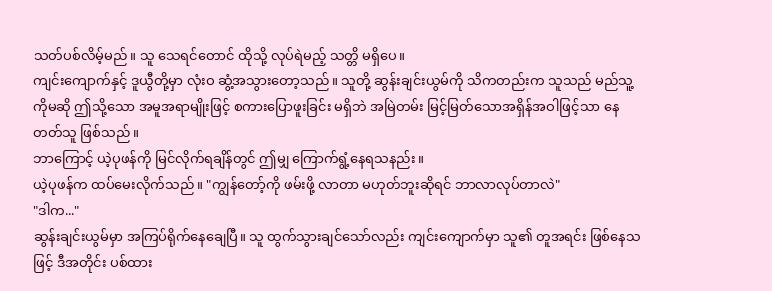သတ်ပစ်လိမ့်မည်။ သူ သေရင်တောင် ထိုသို့ လုပ်ရဲမည့် သတ္တိ မရှိပေ။
ကျင်းကျောက်နှင့် ဒူယွီတို့မှာ လုံးဝ ဆွံ့အသွားတော့သည်။ သူတို့ ဆွန်းချင်းယွမ်ကို သိကတည်းက သူသည် မည်သူ့ကိုမဆို ဤသို့သော အမူအရာမျိုးဖြင့် စကားပြောဖူးခြင်း မရှိဘဲ အမြဲတမ်း မြင့်မြတ်သောအရှိန်အဝါဖြင့်သာ နေတတ်သူ ဖြစ်သည်။
ဘာကြောင့် ယဲ့ပုဖန်ကို မြင်လိုက်ရချိန်တွင် ဤမျှ ကြောက်ရွံ့နေရသနည်း။
ယဲ့ပုဖန်က ထပ်မေးလိုက်သည်။ "ကျွန်တော့်ကို ဖမ်းဖို့ လာတာ မဟုတ်ဘူးဆိုရင် ဘာလာလုပ်တာလဲ"
"ဒါက..."
ဆွန်းချင်းယွမ်မှာ အကြပ်ရိုက်နေချေပြီ။ သူ ထွက်သွားချင်သော်လည်း ကျင်းကျောက်မှာ သူ၏ တူအရင်း ဖြစ်နေသဖြင့် ဒီအတိုင်း ပစ်ထား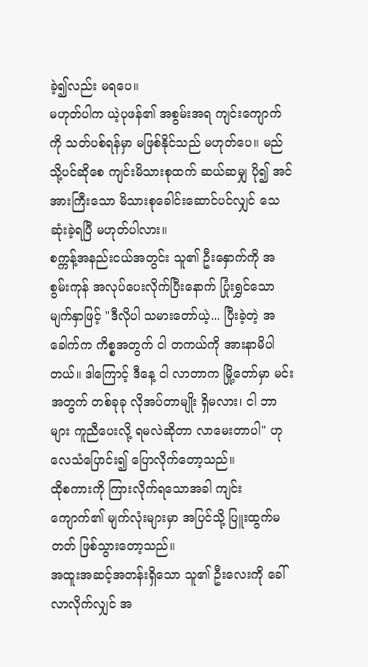ခဲ့၍လည်း မရပေ။
မဟုတ်ပါက ယဲ့ပုဖန်၏ အစွမ်းအရ ကျင်းကျောက်ကို သတ်ပစ်ရန်မှာ မဖြစ်နိုင်သည် မဟုတ်ပေ။ မည်သို့ပင်ဆိုစေ ကျင်းမိသားစုထက် ဆယ်ဆမျှ ပို၍ အင်အားကြီးသော မိသားစုခေါင်းဆောင်ပင်လျှင် သေဆုံးခဲ့ရပြီ မဟုတ်ပါလား။
စက္ကန့်အနည်းငယ်အတွင်း သူ၏ ဦးနှောက်ကို အစွမ်းကုန် အလုပ်ပေးလိုက်ပြီးနောက် ပြုံးရွှင်သော မျက်နှာဖြင့် "ဒီလိုပါ သမားတော်ယဲ့... ပြီးခဲ့တဲ့ အခေါက်က ကိစ္စအတွက် ငါ တကယ်ကို အားနာမိပါတယ်။ ဒါကြောင့် ဒီနေ့ ငါ လာတာက မြို့တော်မှာ မင်းအတွက် တစ်ခုခု လိုအပ်တာမျိုး ရှိမလား၊ ငါ ဘာများ ကူညီပေးလို့ ရမလဲဆိုတာ လာမေးတာပါ" ဟု လေသံပြောင်း၍ ပြောလိုက်တော့သည်။
ထိုစကားကို ကြားလိုက်ရသောအခါ ကျင်းကျောက်၏ မျက်လုံးများမှာ အပြင်သို့ ပြူးထွက်မတတ် ဖြစ်သွားတော့သည်။
အထူးအဆင့်အတန်းရှိသော သူ၏ ဦးလေးကို ခေါ်လာလိုက်လျှင် အ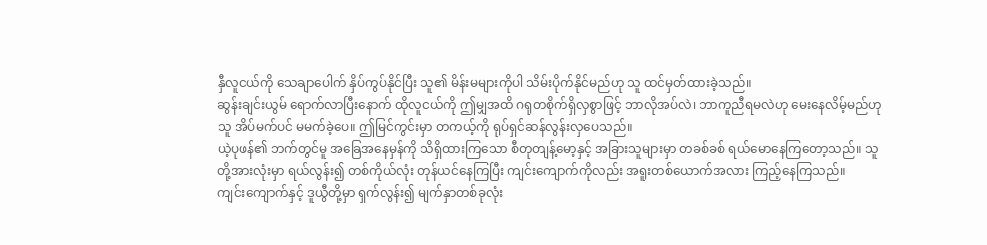နှီလူငယ်ကို သေချာပေါက် နှိပ်ကွပ်နိုင်ပြီး သူ၏ မိန်းမများကိုပါ သိမ်းပိုက်နိုင်မည်ဟု သူ ထင်မှတ်ထားခဲ့သည်။
ဆွန်းချင်းယွမ် ရောက်လာပြီးနောက် ထိုလူငယ်ကို ဤမျှအထိ ဂရုတစိုက်ရှိလှစွာဖြင့် ဘာလိုအပ်လဲ၊ ဘာကူညီရမလဲဟု မေးနေလိမ့်မည်ဟု သူ အိပ်မက်ပင် မမက်ခဲ့ပေ။ ဤမြင်ကွင်းမှာ တကယ့်ကို ရုပ်ရှင်ဆန်လွန်းလှပေသည်။
ယဲ့ပုဖန်၏ ဘက်တွင်မူ အခြေအနေမှန်ကို သိရှိထားကြသော စီတုတျန့်မော့နှင့် အခြားသူများမှာ တခစ်ခစ် ရယ်မောနေကြတော့သည်။ သူတို့အားလုံးမှာ ရယ်လွန်း၍ တစ်ကိုယ်လုံး တုန်ယင်နေကြပြီး ကျင်းကျောက်ကိုလည်း အရူးတစ်ယောက်အလား ကြည့်နေကြသည်။
ကျင်းကျောက်နှင့် ဒူယွီတို့မှာ ရှက်လွန်း၍ မျက်နှာတစ်ခုလုံး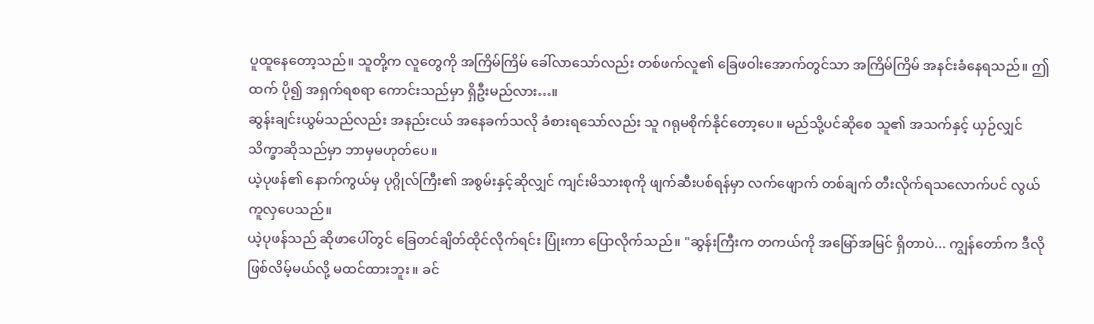ပူထူနေတော့သည်။ သူတို့က လူတွေကို အကြိမ်ကြိမ် ခေါ်လာသော်လည်း တစ်ဖက်လူ၏ ခြေဖဝါးအောက်တွင်သာ အကြိမ်ကြိမ် အနင်းခံနေရသည်။ ဤထက် ပို၍ အရှက်ရစရာ ကောင်းသည်မှာ ရှိဦးမည်လား…။
ဆွန်းချင်းယွမ်သည်လည်း အနည်းငယ် အနေခက်သလို ခံစားရသော်လည်း သူ ဂရုမစိုက်နိုင်တော့ပေ။ မည်သို့ပင်ဆိုစေ သူ၏ အသက်နှင့် ယှဉ်လျှင် သိက္ခာဆိုသည်မှာ ဘာမှမဟုတ်ပေ။
ယဲ့ပုဖန်၏ နောက်ကွယ်မှ ပုဂ္ဂိုလ်ကြီး၏ အစွမ်းနှင့်ဆိုလျှင် ကျင်းမိသားစုကို ဖျက်ဆီးပစ်ရန်မှာ လက်ဖျောက် တစ်ချက် တီးလိုက်ရသလောက်ပင် လွယ်ကူလှပေသည်။
ယဲ့ပုဖန်သည် ဆိုဖာပေါ်တွင် ခြေတင်ချိတ်ထိုင်လိုက်ရင်း ပြုံးကာ ပြောလိုက်သည်။ "ဆွန်းကြီးက တကယ်ကို အမြော်အမြင် ရှိတာပဲ... ကျွန်တော်က ဒီလို ဖြစ်လိမ့်မယ်လို့ မထင်ထားဘူး။ ခင်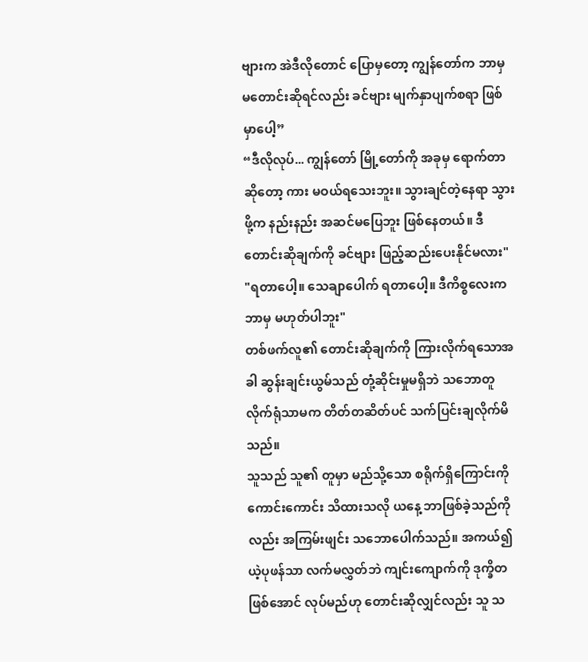ဗျားက အဲဒီလိုတောင် ပြောမှတော့ ကျွန်တော်က ဘာမှ မတောင်းဆိုရင်လည်း ခင်ဗျား မျက်နှာပျက်စရာ ဖြစ်မှာပေါ့”
“ဒီလိုလုပ်... ကျွန်တော် မြို့တော်ကို အခုမှ ရောက်တာဆိုတော့ ကား မဝယ်ရသေးဘူး။ သွားချင်တဲ့နေရာ သွားဖို့က နည်းနည်း အဆင်မပြေဘူး ဖြစ်နေတယ်။ ဒီတောင်းဆိုချက်ကို ခင်ဗျား ဖြည့်ဆည်းပေးနိုင်မလား"
"ရတာပေါ့။ သေချာပေါက် ရတာပေါ့။ ဒီကိစ္စလေးက ဘာမှ မဟုတ်ပါဘူး"
တစ်ဖက်လူ၏ တောင်းဆိုချက်ကို ကြားလိုက်ရသောအခါ ဆွန်းချင်းယွမ်သည် တုံ့ဆိုင်းမှုမရှိဘဲ သဘောတူလိုက်ရုံသာမက တိတ်တဆိတ်ပင် သက်ပြင်းချလိုက်မိသည်။
သူသည် သူ၏ တူမှာ မည်သို့သော စရိုက်ရှိကြောင်းကို ကောင်းကောင်း သိထားသလို ယနေ့ ဘာဖြစ်ခဲ့သည်ကိုလည်း အကြမ်းဖျင်း သဘောပေါက်သည်။ အကယ်၍ ယဲ့ပုဖန်သာ လက်မလွှတ်ဘဲ ကျင်းကျောက်ကို ဒုက္ခိတဖြစ်အောင် လုပ်မည်ဟု တောင်းဆိုလျှင်လည်း သူ သ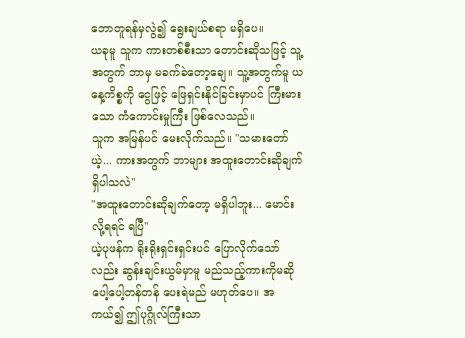ဘောတူရန်မှလွဲ၍ ရွေးချယ်စရာ မရှိပေ။
ယခုမူ သူက ကားတစ်စီးသာ တောင်းဆိုသဖြင့် သူ့အတွက် ဘာမှ မခက်ခဲတော့ချေ။ သူ့အတွက်မူ ယနေ့ကိစ္စကို ငွေဖြင့် ဖြေရှင်းနိုင်ခြင်းမှာပင် ကြီးမားသော ကံကောင်းမှုကြီး ဖြစ်လေသည်။
သူက အမြန်ပင် မေးလိုက်သည်။ "သမားတော်ယဲ့... ကားအတွက် ဘာများ အထူးတောင်းဆိုချက် ရှိပါသလဲ"
"အထူးတောင်းဆိုချက်တော့ မရှိပါဘူး... မောင်းလို့ရရင် ရပြီ"
ယဲ့ပုဖန်က ရိုးရိုးရှင်းရှင်းပင် ပြောလိုက်သော်လည်း ဆွန်းချင်းယွမ်မှာမူ မည်သည့်ကားကိုမဆို ပေါ့ပေါ့တန်တန် ပေးရဲမည် မဟုတ်ပေ။ အကယ်၍ ဤပုဂ္ဂိုလ်ကြီးသာ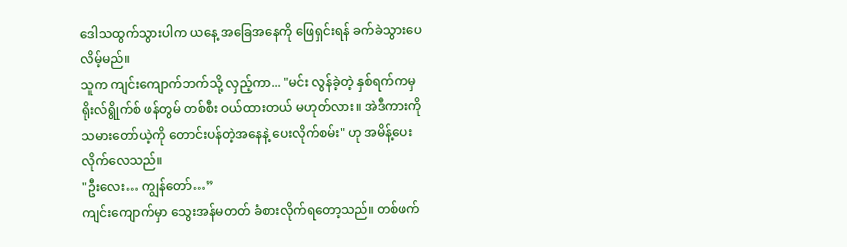ဒေါသထွက်သွားပါက ယနေ့ အခြေအနေကို ဖြေရှင်းရန် ခက်ခဲသွားပေလိမ့်မည်။
သူက ကျင်းကျောက်ဘက်သို့ လှည့်ကာ... "မင်း လွန်ခဲ့တဲ့ နှစ်ရက်ကမှ ရိုးလ်ရွိုက်စ် ဖန်တွမ် တစ်စီး ဝယ်ထားတယ် မဟုတ်လား။ အဲဒီကားကို သမားတော်ယဲ့ကို တောင်းပန်တဲ့အနေနဲ့ ပေးလိုက်စမ်း" ဟု အမိန့်ပေးလိုက်လေသည်။
"ဦးလေး… ကျွန်တော်…”
ကျင်းကျောက်မှာ သွေးအန်မတတ် ခံစားလိုက်ရတော့သည်။ တစ်ဖက်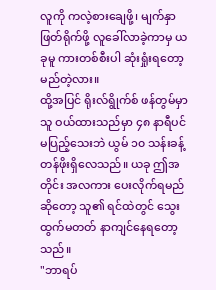လူကို ကလဲ့စားချေဖို့၊ မျက်နှာဖြတ်ရိုက်ဖို့ လူခေါ်လာခဲ့ကာမှ ယခုမူ ကားတစ်စီးပါ ဆုံးရှုံးရတော့မည်တဲ့လား။
ထို့အပြင် ရိုးလ်ရွိုက်စ် ဖန်တွမ်မှာ သူ ဝယ်ထားသည်မှာ ၄၈ နာရီပင် မပြည့်သေးဘဲ ယွမ် ၁၀ သန်းခန့် တန်ဖိုးရှိလေသည်။ ယခု ဤအတိုင်း အလကား ပေးလိုက်ရမည်ဆိုတော့ သူ၏ ရင်ထဲတွင် သွေးထွက်မတတ် နာကျင်နေရတော့သည်။
"ဘာရပ်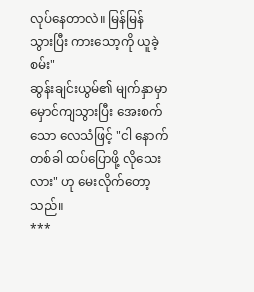လုပ်နေတာလဲ။ မြန်မြန် သွားပြီး ကားသော့ကို ယူခဲ့စမ်း"
ဆွန်းချင်းယွမ်၏ မျက်နှာမှာ မှောင်ကျသွားပြီး အေးစက်သော လေသံဖြင့် "ငါ နောက်တစ်ခါ ထပ်ပြောဖို့ လိုသေးလား" ဟု မေးလိုက်တော့သည်။
***